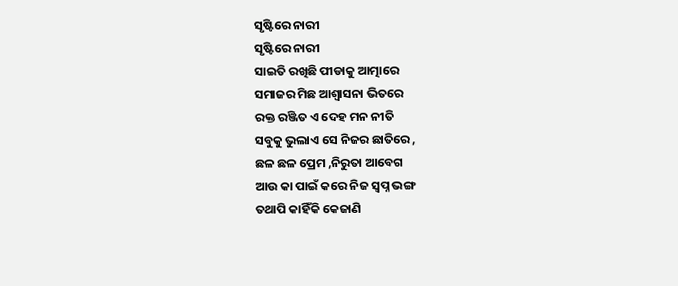ସୃଷ୍ଟିରେ ନାରୀ
ସୃଷ୍ଟିରେ ନାରୀ
ସାଇତି ରଖିଛି ପୀଡାକୁ ଆତ୍ମାରେ
ସମାଜର ମିଛ ଆଶ୍ୱାସନା ଭିତରେ
ରକ୍ତ ରଞ୍ଜିତ ଏ ଦେହ ମନ ନୀତି
ସବୁକୁ ଭୁଲାଏ ସେ ନିଜର ଛାତିରେ ,
ଛଳ ଛଳ ପ୍ରେମ ,ନିରୁତା ଆବେଗ
ଆଉ କା ପାଇଁ କରେ ନିଜ ସ୍ବପ୍ନ ଭଙ୍ଗ
ତଥାପି କାହିଁକି କେଜାଣି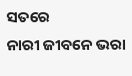ସତରେ
ନାରୀ ଜୀବନେ ଭରା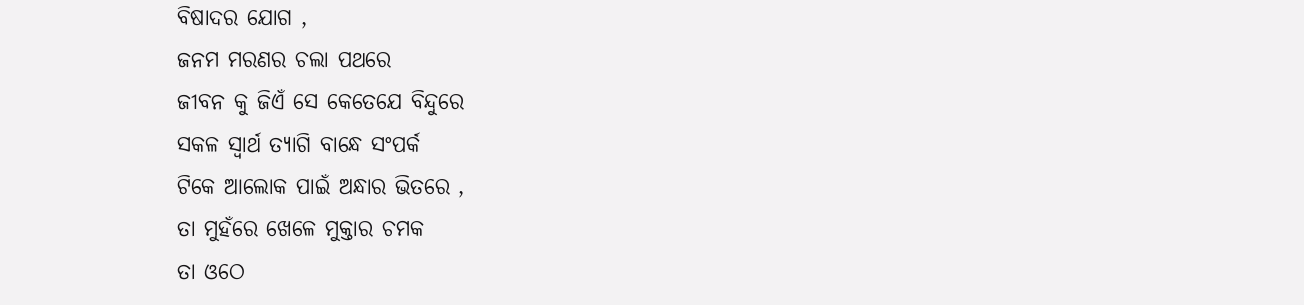ବିଷାଦର ଯୋଗ ,
ଜନମ ମରଣର ଚଲା ପଥରେ
ଜୀବନ କୁ ଜିଏଁ ସେ କେତେଯେ ବିନ୍ଦୁରେ
ସକଳ ସ୍ବାର୍ଥ ତ୍ଯାଗି ବାନ୍ଧେ ସଂପର୍କ
ଟିକେ ଆଲୋକ ପାଇଁ ଅନ୍ଧାର ଭିତରେ ,
ତା ମୁହଁରେ ଖେଳେ ମୁକ୍ତାର ଚମକ
ତା ଓଠେ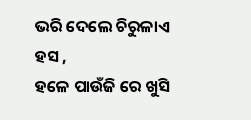ଭରି ଦେଲେ ଚିରୁଳାଏ ହସ ,
ହଳେ ପାଉଁଜି ରେ ଖୁସି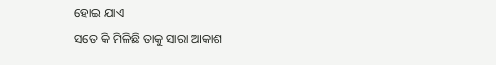ହୋଇ ଯାଏ
ସତେ କି ମିଳିଛି ତାକୁ ସାରା ଆକାଶ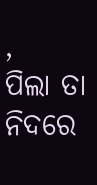,
ପିଲା ତା ନିଦରେ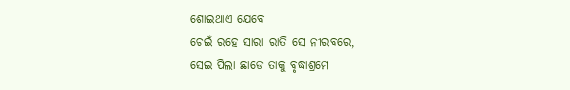ଶୋଇଥାଏ ଯେବେ
ଚେଇଁ ରହେ ସାରା ରାତି ସେ ନୀରବରେ,
ସେଇ ପିଲା ଛାଡେ ତାକୁ ବୃଦ୍ଧାଶ୍ରମେ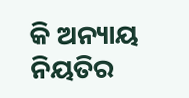କି ଅନ୍ୟାୟ ନିୟତିର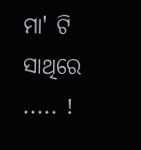ମା' ଟି ସାଥିରେ ..... !